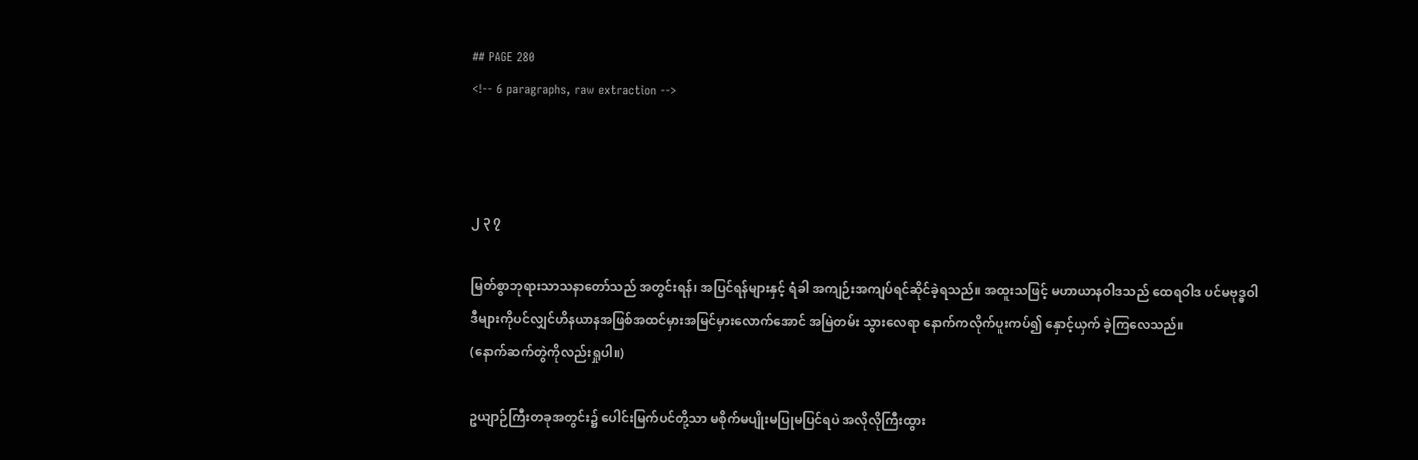## PAGE 280
<!-- 6 paragraphs, raw extraction -->



၂ ၃ ၇

မြတ်စွာဘုရားသာသနာတော်သည် အတွင်းရန်၊ အပြင်ရန်များနှင့် ရံခါ အကျဉ်းအကျပ်ရင်ဆိုင်ခဲ့ရသည်။ အထူးသဖြင့် မဟာယာနဝါဒသည် ထေရဝါဒ ပင်မဗုဒ္ဓဝါဒီများကိုပင်လျှင်ဟိနယာနအဖြစ်အထင်မှားအမြင်မှားလောက်အောင် အမြဲတမ်း သွားလေရာ နောက်ကလိုက်ပူးကပ်၍ နှောင့်ယှက် ခဲ့ကြလေသည်။
(နောက်ဆက်တွဲကိုလည်းရှုပါ။)

ဥယျာဉ်ကြီးတခုအတွင်း၌ ပေါင်းမြက်ပင်တို့သာ မစိုက်မပျိုးမပြုမပြင်ရပဲ အလိုလိုကြီးထွား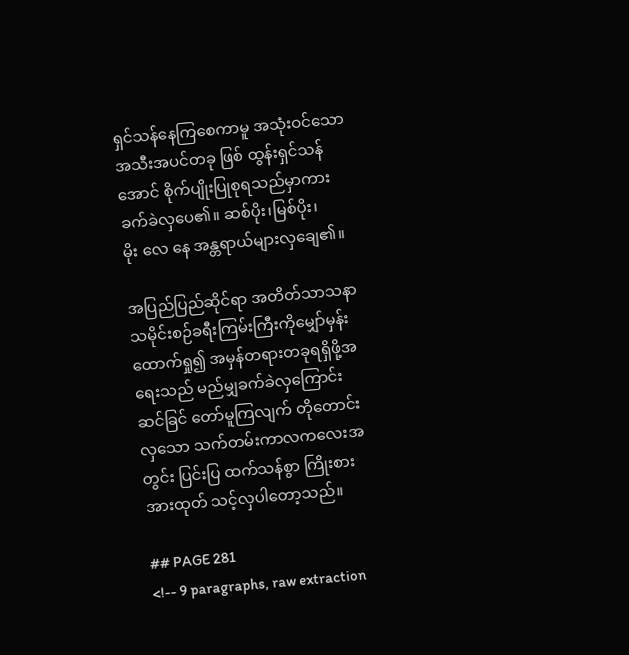ရှင်သန်နေကြစေကာမူ အသုံးဝင်သော အသီးအပင်တခု ဖြစ် ထွန်းရှင်သန်အောင် စိုက်ပျိုးပြုစုရသည်မှာကား ခက်ခဲလှပေ၏။ ဆစ်ပိုး၊မြစ်ပိုး၊
မိုး လေ နေ အန္တရာယ်များလှချေ၏။

အပြည်ပြည်ဆိုင်ရာ အတိတ်သာသနာသမိုင်းစဉ်ခရီးကြမ်းကြီးကိုမျှော်မှန်း ထောက်ရှု၍ အမှန်တရားတခုရရှိဖို့အရေးသည် မည်မျှခက်ခဲလှကြောင်း ဆင်ခြင် တော်မူကြလျက် တိုတောင်းလှသော သက်တမ်းကာလကလေးအတွင်း ပြင်းပြ ထက်သန်စွာ ကြိုးစားအားထုတ် သင့်လှပါတော့သည်။

## PAGE 281
<!-- 9 paragraphs, raw extraction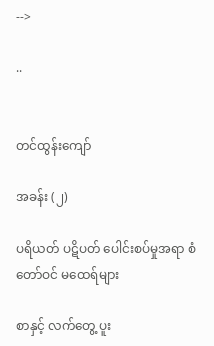-->

..


တင်ထွန်းကျော်

အခန်း (၂)

ပရိယတ် ပဋိပတ် ပေါင်းစပ်မှုအရာ စံတော်ဝင် မထေရ်များ

စာနှင့် လက်တွေ့ ပူး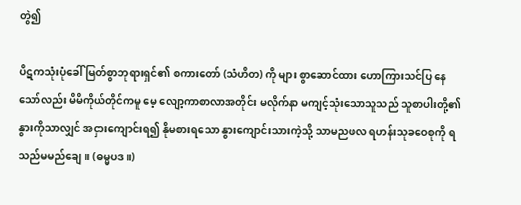တွဲ၍

ပိဋကသုံးပုံခေါ် မြတ်စွာဘုရားရှင်၏ စကားတော် (သံဟိတ) ကို များ စွာဆောင်ထား ဟောကြားသင်ပြ နေသော်လည်း မိမိကိုယ်တိုင်ကမူ မေ့ လျော့ကာစာလာအတိုင်း မလိုက်နာ မကျင့်သုံးသောသူသည် သူစာပါးတို့၏ နွားကိုသာလျှင် အငှားကျောင်းရ၍ နိုမစားရသော နွားကျောင်းသားကဲ့သို့ သာမညဖလ ရဟန်းသုခဝေစုကို ရသည်မမည်ချေ။ (ဓမ္မပဒ။)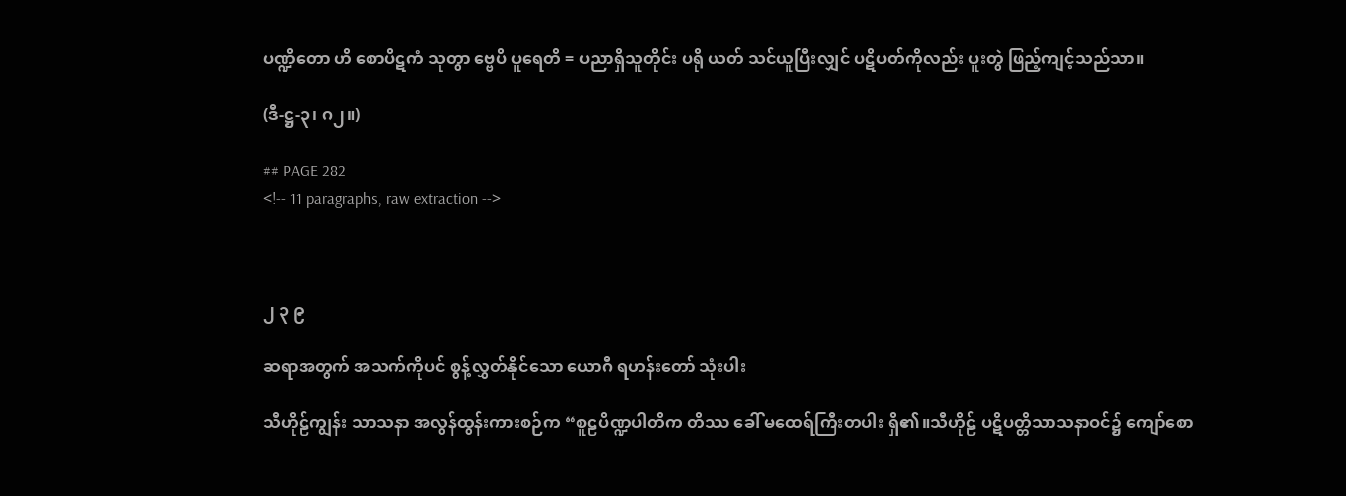ပဏ္ဍိတော ဟိ စောပိဋကံ သုတွာ ဗ္ဗေပိ ပူရေတိ = ပညာရှိသူတိုင်း ပရို ယတ် သင်ယူပြီးလျှင် ပဋိပတ်ကိုလည်း ပူးတွဲ ဖြည့်ကျင့်သည်သာ။

(ဒီ-ဋ္ဌ-၃၊ ဂ၂။)

## PAGE 282
<!-- 11 paragraphs, raw extraction -->



၂ ၃ ၉

ဆရာအတွက် အသက်ကိုပင် စွန့်လွှတ်နိုင်သော ယောဂီ ရဟန်းတော် သုံးပါး

သီဟိုဠ်ကျွန်း သာသနာ အလွန်ထွန်းကားစဉ်က “စူဠပိဏ္ဍပါတိက တိဿ ခေါ် မထေရ်ကြီးတပါး ရှိ၏။သီဟိုဠ် ပဋိပတ္တိသာသနာဝင်၌ ကျော်စော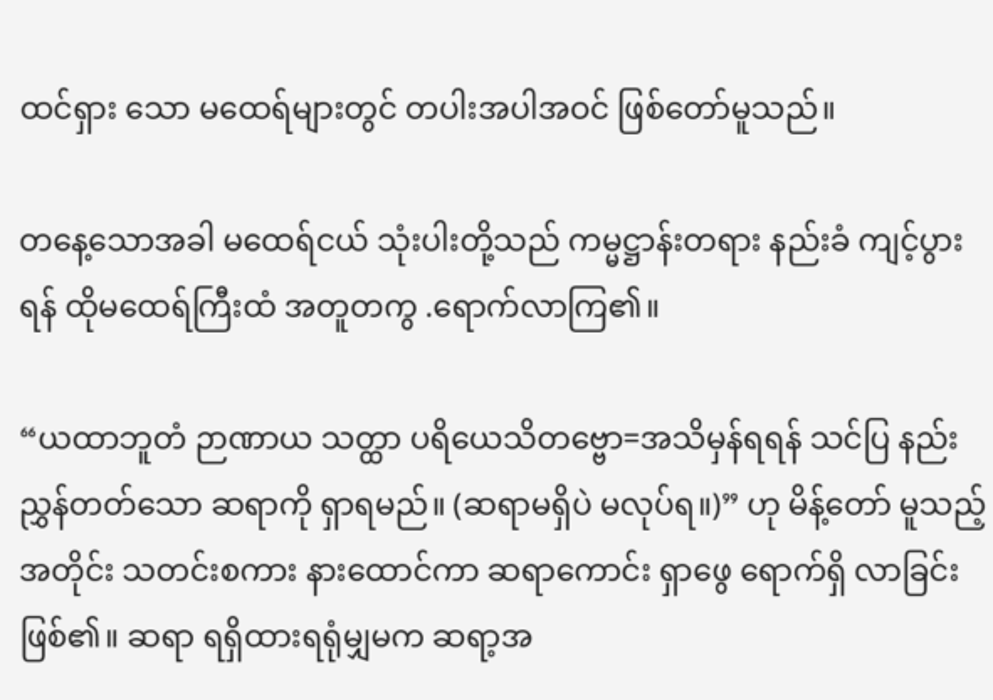ထင်ရှား သော မထေရ်များတွင် တပါးအပါအဝင် ဖြစ်တော်မူသည်။

တနေ့သောအခါ မထေရ်ငယ် သုံးပါးတို့သည် ကမ္မဋ္ဌာန်းတရား နည်းခံ ကျင့်ပွားရန် ထိုမထေရ်ကြီးထံ အတူတကွ .ရောက်လာကြ၏။

“ယထာဘူတံ ဉာဏာယ သတ္ထာ ပရိယေသိတဗ္ဗော=အသိမှန်ရရန် သင်ပြ နည်းညွှန်တတ်သော ဆရာကို ရှာရမည်။ (ဆရာမရှိပဲ မလုပ်ရ။)” ဟု မိန့်တော် မူသည့်အတိုင်း သတင်းစကား နားထောင်ကာ ဆရာကောင်း ရှာဖွေ ရောက်ရှိ လာခြင်းဖြစ်၏။ ဆရာ ရရှိထားရရုံမျှမက ဆရာ့အ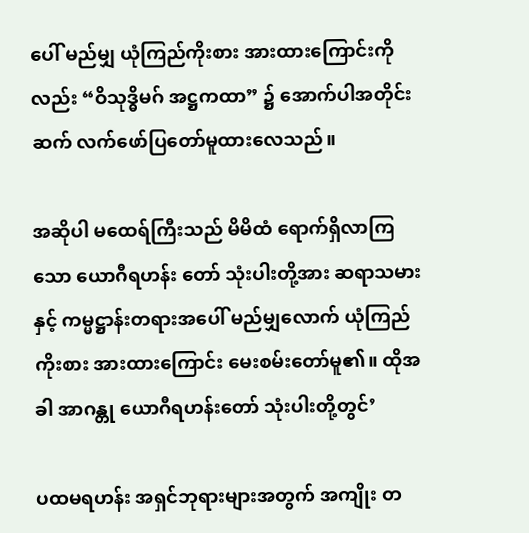ပေါ် မည်မျှ ယုံကြည်ကိုးစား အားထားကြောင်းကိုလည်း “ဝိသုဒ္ဓိမဂ် အဋ္ဌကထာ” ၌ အောက်ပါအတိုင်း ဆက် လက်ဖော်ပြတော်မူထားလေသည်။

အဆိုပါ မထေရ်ကြီးသည် မိမိထံ ရောက်ရှိလာကြသော ယောဂီရဟန်း တော် သုံးပါးတို့အား ဆရာသမားနှင့် ကမ္မဋ္ဌာန်းတရားအပေါ် မည်မျှလောက် ယုံကြည်ကိုးစား အားထားကြောင်း မေးစမ်းတော်မူ၏။ ထိုအခါ အာဂန္တု ယောဂီရဟန်းတော် သုံးပါးတို့တွင်’

ပထမရဟန်း အရှင်ဘုရားများအတွက် အကျိုး တ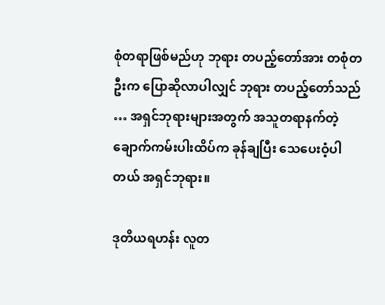စုံတရာဖြစ်မည်ဟု ဘုရား တပည့်တော်အား တစုံတဦးက ပြောဆိုလာပါလျှင် ဘုရား တပည့်တော်သည် … အရှင်ဘုရားများအတွက် အသူတရာနက်တဲ့ ချောက်ကမ်းပါးထိပ်က ခုန်ချပြီး သေပေးဝံ့ပါတယ် အရှင်ဘုရား။

ဒုတိယရဟန်း လူတ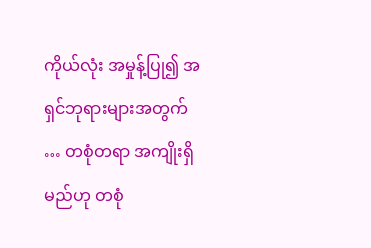ကိုယ်လုံး အမှုန့်ပြု၍ အရှင်ဘုရားများအတွက် … တစုံတရာ အကျိုးရှိမည်ဟု တစုံ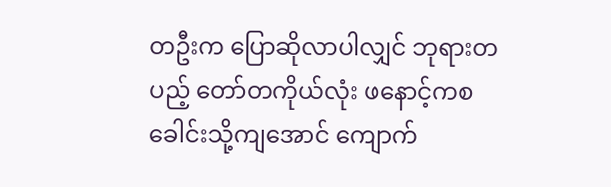တဦးက ပြောဆိုလာပါလျှင် ဘုရားတပည့် တော်တကိုယ်လုံး ဖနောင့်ကစ ခေါင်းသို့ကျအောင် ကျောက်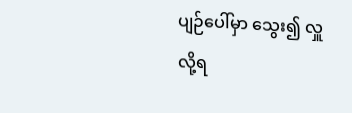ပျဉ်ပေါ်မှာ သွေး၍ လှူလို့ရ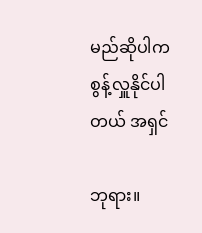မည်ဆိုပါက စွန့်လှူနိုင်ပါတယ် အရှင်

ဘုရား။